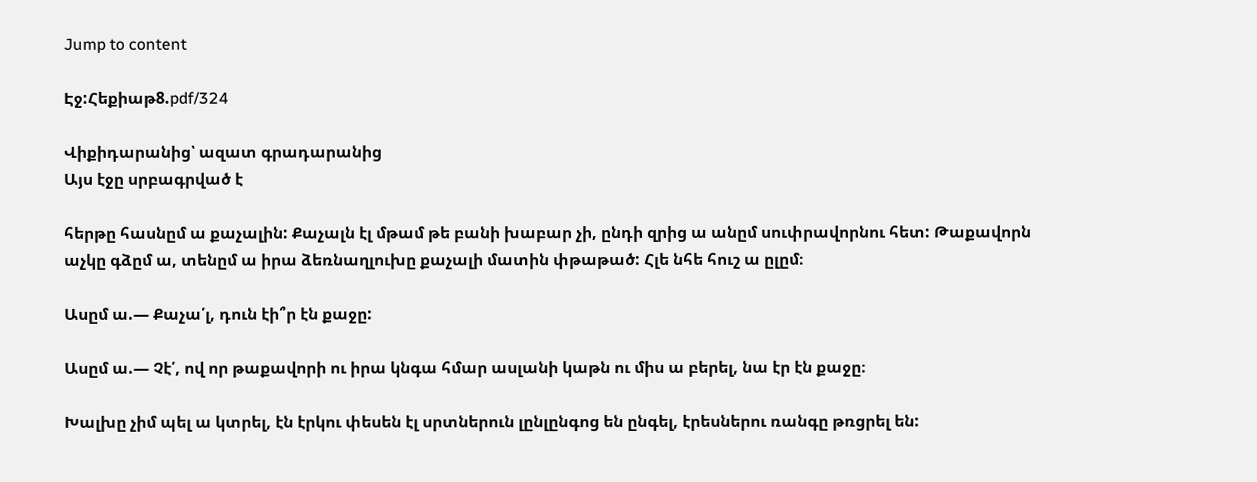Jump to content

Էջ:Հեքիաթ8.pdf/324

Վիքիդարանից՝ ազատ գրադարանից
Այս էջը սրբագրված է

հերթը հասնըմ ա քաչալին: Քաչալն էլ մթամ թե բանի խաբար չի, ընդի զրից ա անըմ սուփրավորնու հետ: Թաքավորն աչկը գձըմ ա, տենըմ ա իրա ձեռնաղլուխը քաչալի մատին փթաթած: Հլե նհե հուշ ա ըլըմ։

Ասըմ ա.— Քաչա՛լ, դուն էի՞ր էն քաջը:

Ասըմ ա.— Չէ՛, ով որ թաքավորի ու իրա կնգա հմար ասլանի կաթն ու միս ա բերել, նա էր էն քաջը։

Խալխը չիմ պել ա կտրել, էն էրկու փեսեն էլ սրտներուն լընլընգոց են ընգել, էրեսներու ռանգը թռցրել են: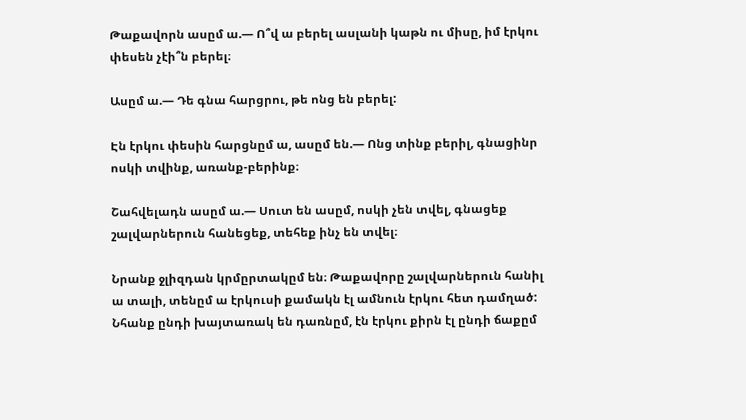Թաքավորն ասըմ ա.— Ո՞վ ա բերել ասլանի կաթն ու միսը, իմ էրկու փեսեն չէի՞ն բերել։

Ասըմ ա.— Դե գնա հարցրու, թե ոնց են բերել:

Էն էրկու փեսին հարցնըմ ա, ասըմ են.— Ոնց տինք բերիլ, գնացինր ոսկի տվինք, առանք-բերինք։

Շահվելադն ասըմ ա.— Սուտ են ասըմ, ոսկի չեն տվել, գնացեք շալվարներուն հանեցեք, տեհեք ինչ են տվել։

Նրանք ջլիզդան կրմըրտակըմ են։ Թաքավորը շալվարներուն հանիլ ա տալի, տենըմ ա էրկուսի քամակն էլ ամնուն էրկու հետ դամղած: Նհանք ընդի խայտառակ են դառնըմ, էն էրկու քիրն էլ ընդի ճաքըմ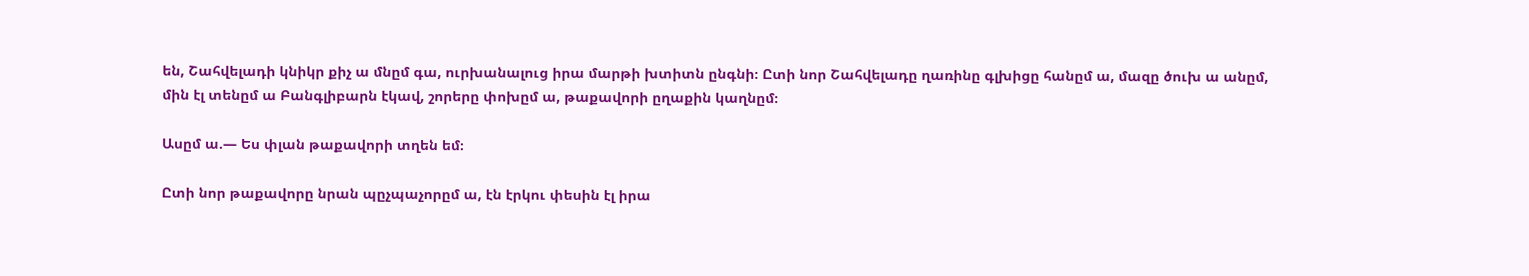են, Շահվելադի կնիկր քիչ ա մնըմ գա, ուրխանալուց իրա մարթի խտիտն ընգնի։ Ըտի նոր Շահվելադը ղառինը գլխիցը հանըմ ա, մազը ծուխ ա անըմ, մին էլ տենըմ ա Բանգլիբարն էկավ, շորերը փոխըմ ա, թաքավորի ըղաքին կաղնըմ։

Ասըմ ա.— Ես փլան թաքավորի տղեն եմ։

Ըտի նոր թաքավորը նրան պըչպաչորըմ ա, էն էրկու փեսին էլ իրա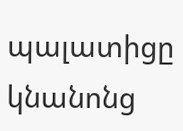պալատիցը կնանոնց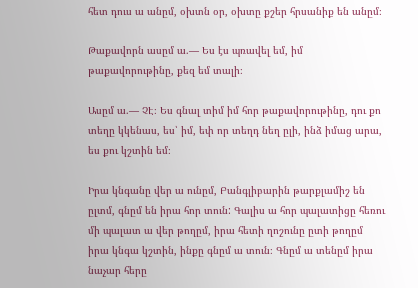հետ դուս ա անըմ, օխտն օր, օխտը քշեր հրսանիք են անըմ։

Թաքավորն ասըմ ա.— Ես էս պռավել եմ, իմ թաքավորութինը, քեզ եմ տալի։

Ասըմ ա.— ՉԷ։ Ես գնալ տիմ իմ հոր թաքավորութինը, դու քո տեղը կկենաս, ես՝ իմ, եփ որ տեղդ նեղ ըլի, ինձ իմաց արա, ես քու կշտին եմ։

Իրա կնգանը վեր ա ունըմ, Բանգլիբարին թարքլամիշ են ըլտմ, գնըմ են իրա հոր տուն: Գալիս ա հոր պալատիցը հեռու մի պալատ ա վեր թողըմ, իրա հետի ղոշունը ըտի թողըմ իրա կնգա կշտին, ինքը գնըմ ա տուն։ Գնըմ ա տենըմ իրա նաչար հերը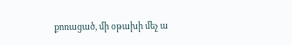քոռացած, մի օթախի մեչ ա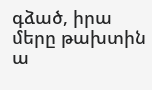գձած, իրա մերը թախտին ա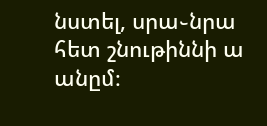նստել, սրա֊նրա հետ շնութիննի ա անըմ։